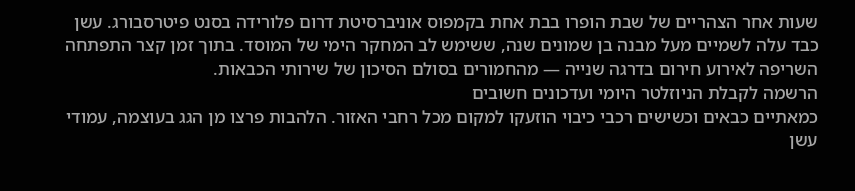שעות אחר הצהריים של שבת הופרו בבת אחת בקמפוס אוניברסיטת דרום פלורידה בסנט פיטרסבורג. עשן כבד עלה לשמיים מעל מבנה בן שמונים שנה, ששימש לב המחקר הימי של המוסד. בתוך זמן קצר התפתחה השריפה לאירוע חירום בדרגה שנייה — מהחמורים בסולם הסיכון של שירותי הכבאות.
הרשמה לקבלת הניוזלטר היומי ועדכונים חשובים
כמאתיים כבאים וכשישים רכבי כיבוי הוזעקו למקום מכל רחבי האזור. הלהבות פרצו מן הגג בעוצמה, עמודי עשן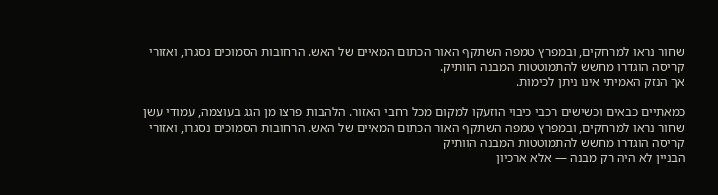שחור נראו למרחקים, ובמפרץ טמפה השתקף האור הכתום המאיים של האש. הרחובות הסמוכים נסגרו, ואזורי קריסה הוגדרו מחשש להתמוטטות המבנה הוותיק.
אך הנזק האמיתי אינו ניתן לכימות.

כמאתיים כבאים וכשישים רכבי כיבוי הוזעקו למקום מכל רחבי האזור. הלהבות פרצו מן הגג בעוצמה, עמודי עשן שחור נראו למרחקים, ובמפרץ טמפה השתקף האור הכתום המאיים של האש. הרחובות הסמוכים נסגרו, ואזורי קריסה הוגדרו מחשש להתמוטטות המבנה הוותיק
הבניין לא היה רק מבנה — אלא ארכיון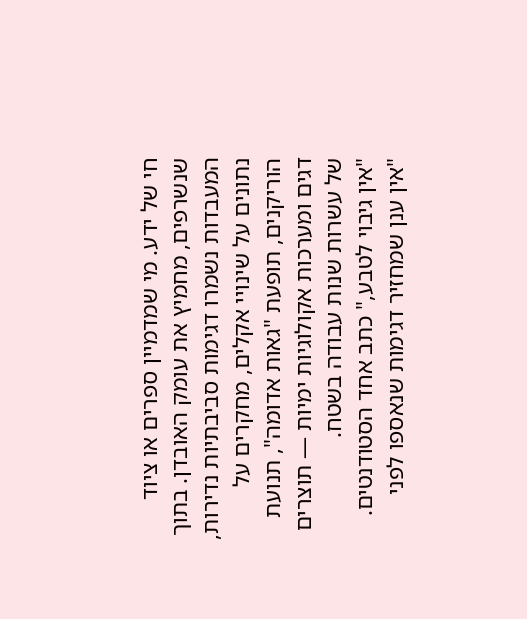חי של ידע. מי שמדמיין ספרים או ציוד שנשרפים, מחמיץ את עומק האובדן. בתוך המעבדות נשמרו דגימות סביבתיות נדירות, נתונים על שינויי אקלים, מחקרים על הוריקנים, תופעת "גאות אדומה", תנועת דגים ומערכות אקולוגיות ימיות — תוצרים של עשרות שנות עבודה בשטח.
"אין גיבוי לטבע," כתב אחד הסטודנטים. "אין ענן שמחזיר דגימות שנאספו לפני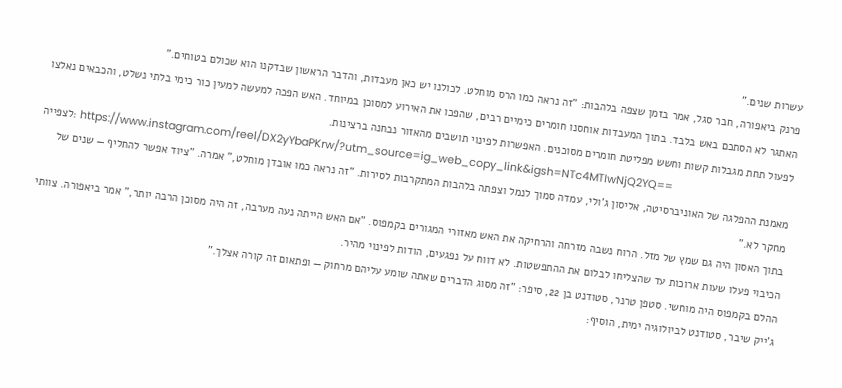עשרות שנים."
פרנק ביאפורה, חבר סגל, אמר בזמן שצפה בלהבות: "זה נראה כמו הרס מוחלט. לכולנו יש כאן מעבדות, והדבר הראשון שבדקנו הוא שכולם בטוחים."
האתגר לא הסתכם באש בלבד. בתוך המעבדות אוחסנו חומרים כימיים רבים, שהפכו את האירוע למסוכן במיוחד. האש הפכה למעשה למעין כור כימי בלתי נשלט, והכבאים נאלצו לפעול תחת מגבלות קשות וחשש מפליטת חומרים מסוכנים. האפשרות לפינוי תושבים מהאזור נבחנה ברצינות.
לצפייה: https://www.instagram.com/reel/DX2yYbaPKrw/?utm_source=ig_web_copy_link&igsh=NTc4MTIwNjQ2YQ==
מאמנת ההפלגה של האוניברסיטה, אליסון ג'ולי, עמדה סמוך לנמל וצפתה בלהבות המתקרבות לסירות. "זה נראה כמו אובדן מוחלט," אמרה. "ציוד אפשר להחליף — שנים של מחקר לא."
בתוך האסון היה גם שמץ של מזל. הרוח נשבה מזרחה והרחיקה את האש מאזורי המגורים בקמפוס. "אם האש הייתה נעה מערבה, זה היה מסוכן הרבה יותר," אמר ביאפורה. צוותי הכיבוי פעלו שעות ארוכות עד שהצליחו לבלום את ההתפשטות. לא דווח על נפגעים, הודות לפינוי מהיר.
ההלם בקמפוס היה מוחשי. סטפן טרנר, סטודנט בן 22, סיפר: "זה מסוג הדברים שאתה שומע עליהם מרחוק — ופתאום זה קורה אצלך."
ג'ייק שיבר, סטודנט לביולוגיה ימית, הוסיף: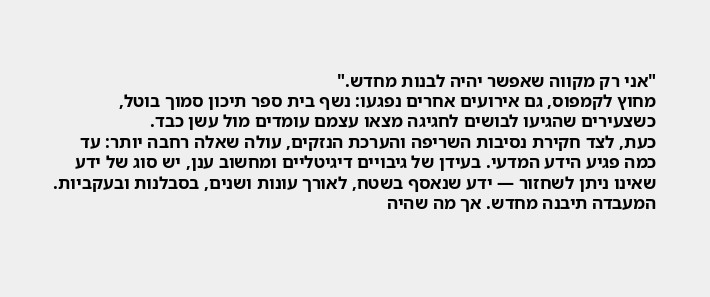"אני רק מקווה שאפשר יהיה לבנות מחדש."
מחוץ לקמפוס, גם אירועים אחרים נפגעו: נשף בית ספר תיכון סמוך בוטל, כשצעירים שהגיעו לבושים לחגיגה מצאו עצמם עומדים מול עשן כבד.
כעת, לצד חקירת נסיבות השריפה והערכת הנזקים, עולה שאלה רחבה יותר: עד כמה פגיע הידע המדעי. בעידן של גיבויים דיגיטליים ומחשוב ענן, יש סוג של ידע שאינו ניתן לשחזור — ידע שנאסף בשטח, לאורך עונות ושנים, בסבלנות ובעקביות.
המעבדה תיבנה מחדש. אך מה שהיה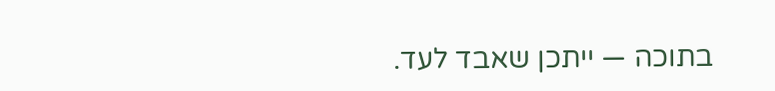בתוכה — ייתכן שאבד לעד.